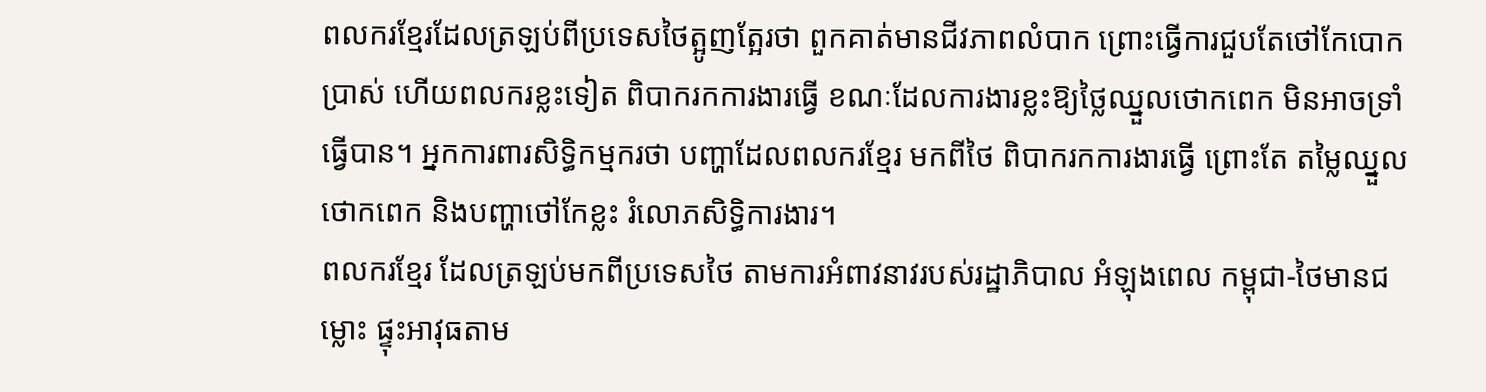ពលករខ្មែរដែលត្រឡប់ពីប្រទេសថៃត្អូញត្អែរថា ពួកគាត់មានជីវភាពលំបាក ព្រោះធ្វើការជួបតែថៅកែបោកប្រាស់ ហើយពលករខ្លះទៀត ពិបាករកការងារធ្វើ ខណៈដែលការងារខ្លះឱ្យថ្លៃឈ្នួលថោកពេក មិនអាចទ្រាំធ្វើបាន។ អ្នកការពារសិទ្ធិកម្មករថា បញ្ហាដែលពលករខ្មែរ មកពីថៃ ពិបាករកការងារធ្វើ ព្រោះតែ តម្លៃឈ្នួលថោកពេក និងបញ្ហាថៅកែខ្លះ រំលោភសិទ្ធិការងារ។
ពលករខ្មែរ ដែលត្រឡប់មកពីប្រទេសថៃ តាមការអំពាវនាវរបស់រដ្ឋាភិបាល អំឡុងពេល កម្ពុជា-ថៃមានជម្លោះ ផ្ទុះអាវុធតាម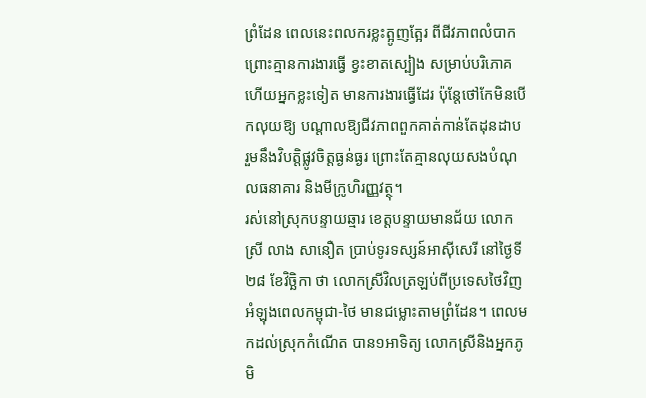ព្រំដែន ពេលនេះពលករខ្លះត្អូញត្អែរ ពីជីវភាពលំបាក ព្រោះគ្មានការងារធ្វើ ខ្វះខាតស្បៀង សម្រាប់បរិភោគ ហើយអ្នកខ្លះទៀត មានការងារធ្វើដែរ ប៉ុន្តែថៅកែមិនបើកលុយឱ្យ បណ្ដាលឱ្យជីវភាពពួកគាត់កាន់តែដុនដាប រួមនឹងវិបត្តិផ្លូវចិត្តធ្ងន់ធ្ងរ ព្រោះតែគ្មានលុយសងបំណុលធនាគារ និងមីក្រូហិរញ្ញវត្ថុ។
រស់នៅស្រុកបន្ទាយឆ្មារ ខេត្តបន្ទាយមានជ័យ លោកស្រី លាង សានឿត ប្រាប់ទូរទស្សន៍អាស៊ីសេរី នៅថ្ងៃទី២៨ ខែវិច្ឆិកា ថា លោកស្រីវិលត្រឡប់ពីប្រទេសថៃវិញ អំឡុងពេលកម្ពុជា-ថៃ មានជម្លោះតាមព្រំដែន។ ពេលមកដល់ស្រុកកំណើត បាន១អាទិត្យ លោកស្រីនិងអ្នកភូមិ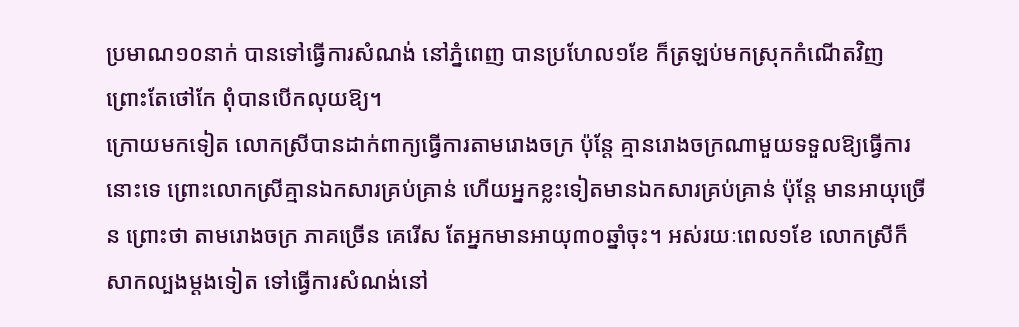ប្រមាណ១០នាក់ បានទៅធ្វើការសំណង់ នៅភ្នំពេញ បានប្រហែល១ខែ ក៏ត្រឡប់មកស្រុកកំណើតវិញ ព្រោះតែថៅកែ ពុំបានបើកលុយឱ្យ។
ក្រោយមកទៀត លោកស្រីបានដាក់ពាក្យធ្វើការតាមរោងចក្រ ប៉ុន្តែ គ្មានរោងចក្រណាមួយទទួលឱ្យធ្វើការនោះទេ ព្រោះលោកស្រីគ្មានឯកសារគ្រប់គ្រាន់ ហើយអ្នកខ្លះទៀតមានឯកសារគ្រប់គ្រាន់ ប៉ុន្តែ មានអាយុច្រើន ព្រោះថា តាមរោងចក្រ ភាគច្រើន គេរើស តែអ្នកមានអាយុ៣០ឆ្នាំចុះ។ អស់រយៈពេល១ខែ លោកស្រីក៏សាកល្បងម្ដងទៀត ទៅធ្វើការសំណង់នៅ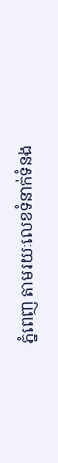ភ្នំពេញ តាមរយៈលេខទំនាក់ទំនង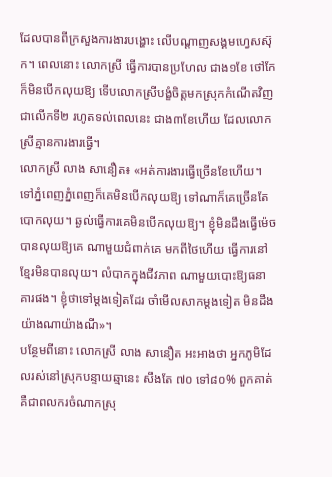ដែលបានពីក្រសួងការងារបង្ហោះ លើបណ្ដាញសង្គមហ្វេសស៊ុក។ ពេលនោះ លោកស្រី ធ្វើការបានប្រហែល ជាង១ខែ ថៅកែ ក៏មិនបើកលុយឱ្យ ទើបលោកស្រីបង្ខំចិត្តមកស្រុកកំណើតវិញជាលើកទី២ រហូតទល់ពេលនេះ ជាង៣ខែហើយ ដែលលោកស្រីគ្មានការងារធ្វើ។
លោកស្រី លាង សានឿត៖ «អត់ការងារធ្វើច្រើនខែហើយ។ ទៅភ្នំពេញភ្នំពេញក៏គេមិនបើកលុយឱ្យ ទៅណាក៏គេច្រើនតែបោកលុយ។ ឆ្ងល់ធ្វើការគេមិនបើកលុយឱ្យ។ ខ្ញុំមិនដឹងធ្វើម៉េចបានលុយឱ្យគេ ណាមួយជំពាក់គេ មកពីថៃហើយ ធ្វើការនៅខ្មែរមិនបានលុយ។ លំបាកក្នុងជីវភាព ណាមួយបោះឱ្យធនាគារផង។ ខ្ញុំថាទៅម្ដងទៀតដែរ ចាំមើលសាកម្ដងទៀត មិនដឹងយ៉ាងណាយ៉ាងណី»។
បន្ថែមពីនោះ លោកស្រី លាង សានឿត អះអាងថា អ្នកភូមិដែលរស់នៅស្រុកបន្ទាយឆ្មានេះ សឹងតែ ៧០ ទៅ៨០% ពួកគាត់ គឺជាពលករចំណាកស្រុ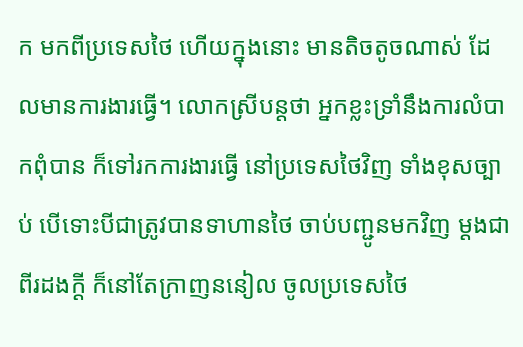ក មកពីប្រទេសថៃ ហើយក្នុងនោះ មានតិចតូចណាស់ ដែលមានការងារធ្វើ។ លោកស្រីបន្តថា អ្នកខ្លះទ្រាំនឹងការលំបាកពុំបាន ក៏ទៅរកការងារធ្វើ នៅប្រទេសថៃវិញ ទាំងខុសច្បាប់ បើទោះបីជាត្រូវបានទាហានថៃ ចាប់បញ្ជូនមកវិញ ម្ដងជាពីរដងក្ដី ក៏នៅតែក្រាញននៀល ចូលប្រទេសថៃ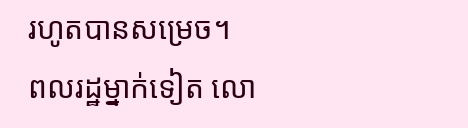រហូតបានសម្រេច។
ពលរដ្ឋម្នាក់ទៀត លោ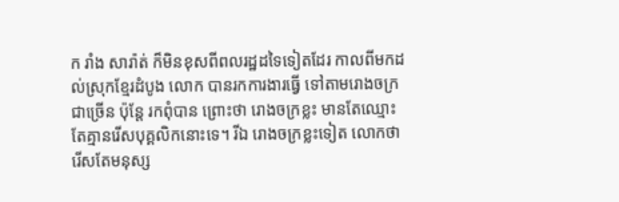ក រាំង សារ៉ាត់ ក៏មិនខុសពីពលរដ្ឋដទៃទៀតដែរ កាលពីមកដល់ស្រុកខ្មែរដំបូង លោក បានរកការងារធ្វើ ទៅតាមរោងចក្រជាច្រើន ប៉ុន្តែ រកពុំបាន ព្រោះថា រោងចក្រខ្លះ មានតែឈ្មោះ តែគ្មានរើសបុគ្គលិកនោះទេ។ រីឯ រោងចក្រខ្លះទៀត លោកថា រើសតែមនុស្ស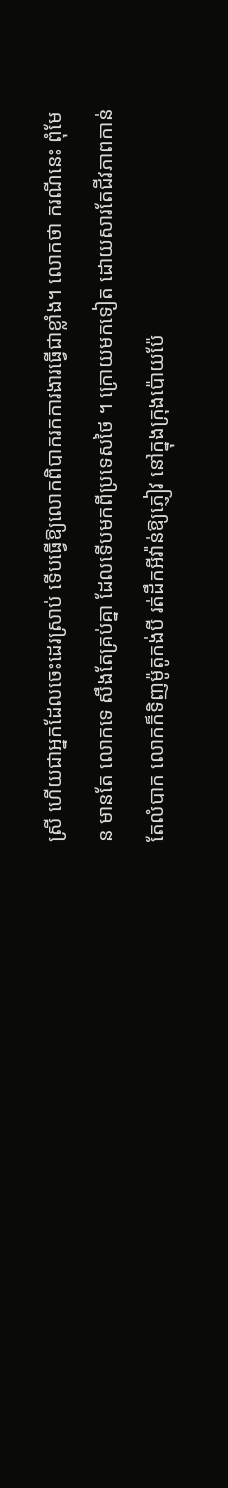ស្រី ហើយជាអ្នកដែលចេះដេរស្រាប់ ទើបធ្វើឱ្យលោកពិបាករកការងារធ្វើជាខ្លាំង។ លោកថា ករណីនេះ ពុំមែន មានតែ លោកទេ សឹងតែគ្រប់គ្នា ដែលទើបមកពីប្រទេសថៃ ។ ក្រោយមកទៀត ដោយសារតែជីវភាពកាន់តែលំបាក លោកក៏ទិញម៉ូតូកង់បី រត់ដឹកអីវ៉ាន់ឱ្យភ្ញៀវ នៅក្នុងក្រុងប៉ោយប៉ែ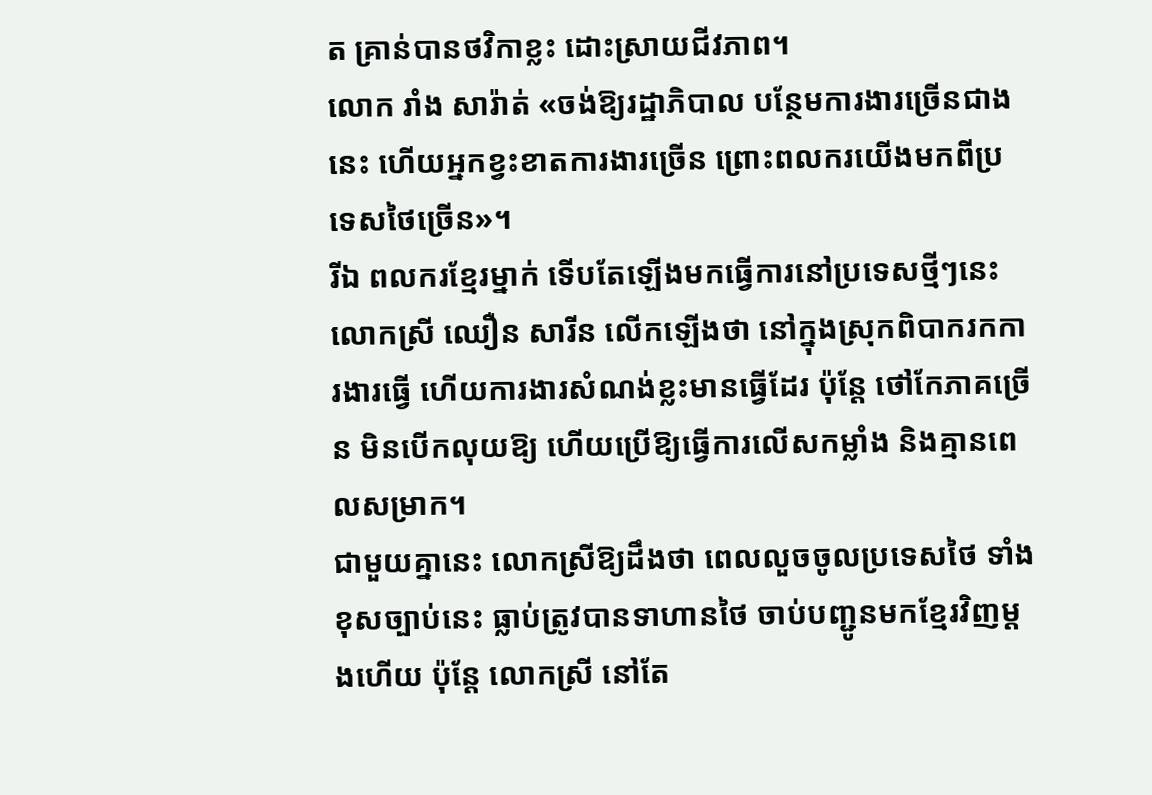ត គ្រាន់បានថវិកាខ្លះ ដោះស្រាយជីវភាព។
លោក រាំង សារ៉ាត់ «ចង់ឱ្យរដ្ឋាភិបាល បន្ថែមការងារច្រើនជាងនេះ ហើយអ្នកខ្វះខាតការងារច្រើន ព្រោះពលករយើងមកពីប្រទេសថៃច្រើន»។
រីឯ ពលករខ្មែរម្នាក់ ទើបតែឡើងមកធ្វើការនៅប្រទេសថ្មីៗនេះ លោកស្រី ឈឿន សារីន លើកឡើងថា នៅក្នុងស្រុកពិបាករកការងារធ្វើ ហើយការងារសំណង់ខ្លះមានធ្វើដែរ ប៉ុន្តែ ថៅកែភាគច្រើន មិនបើកលុយឱ្យ ហើយប្រើឱ្យធ្វើការលើសកម្លាំង និងគ្មានពេលសម្រាក។
ជាមួយគ្នានេះ លោកស្រីឱ្យដឹងថា ពេលលួចចូលប្រទេសថៃ ទាំងខុសច្បាប់នេះ ធ្លាប់ត្រូវបានទាហានថៃ ចាប់បញ្ជូនមកខ្មែរវិញម្ដងហើយ ប៉ុន្តែ លោកស្រី នៅតែ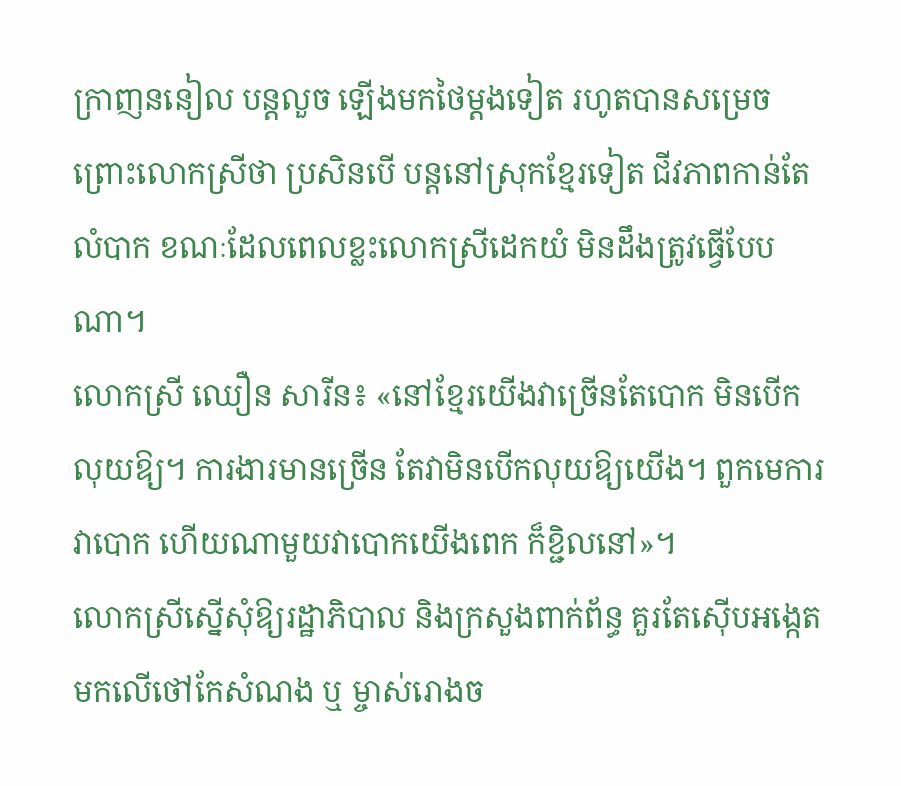ក្រាញននៀល បន្តលួច ឡើងមកថៃម្ដងទៀត រហូតបានសម្រេច ព្រោះលោកស្រីថា ប្រសិនបើ បន្តនៅស្រុកខ្មែរទៀត ជីវភាពកាន់តែលំបាក ខណៈដែលពេលខ្លះលោកស្រីដេកយំ មិនដឹងត្រូវធ្វើបែបណា។
លោកស្រី ឈឿន សារីន៖ «នៅខ្មែរយើងវាច្រើនតែបោក មិនបើកលុយឱ្យ។ ការងារមានច្រើន តែវាមិនបើកលុយឱ្យយើង។ ពួកមេការវាបោក ហើយណាមួយវាបោកយើងពេក ក៏ខ្ជិលនៅ»។
លោកស្រីស្នើសុំឱ្យរដ្ឋាភិបាល និងក្រសួងពាក់ព័ន្ធ គួរតែស៊ើបអង្កេតមកលើថៅកែសំណង ឬ ម្ចាស់រោងច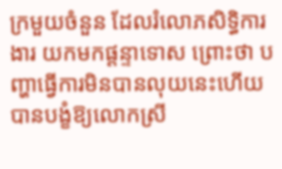ក្រមួយចំនួន ដែលរំលោភសិទ្ធិការងារ យកមកផ្ដន្ទាទោស ព្រោះថា បញ្ហាធ្វើការមិនបានលុយនេះហើយ បានបង្ខំឱ្យលោកស្រី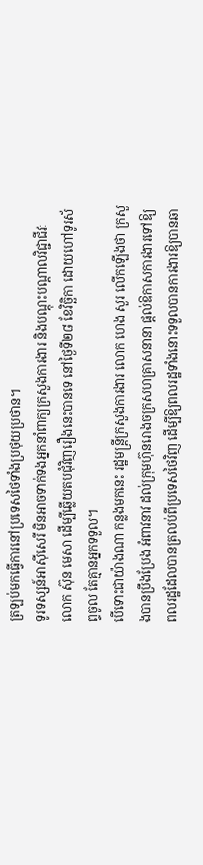ត្រឡប់មកធ្វើការនៅប្រទេសថៃទាំងប្រថុយប្រថាន។
ទូរទស្សន៍អាស៊ីសេរី មិនអាចទាក់ទងអ្នកនាំពាក្យក្រសួងការងារ និងបណ្ដុះបណ្ដាលវិជ្ជាជីវៈ លោក ស៊ុន មេសា ដើម្បីឆ្លើយតបជុំវិញរឿងនេះបានទេ នៅថ្ងៃទី២៨ ខែវិច្ឆិកា ដោយហៅទូរស័ព្ទចូល តែគ្មានអ្នកទទួល។
បើទោះជាយ៉ាងណា កន្លងមកនេះ រដ្ឋមន្ត្រីក្រសួងការងារ លោក ហេង សួរ លើកឡើងថា ក្រសួងបានប្រឹងប្រែង អំពាវនាវ ដល់ក្រុមហ៊ុនរោងចក្រសហគ្រាសនានា ផ្ដល់ឱកាសការងារទៅឱ្យ ពលរដ្ឋដែលបានត្រលប់ពីប្រទេសថៃវិញ ដើម្បីឱ្យពលរដ្ឋទាំងនោះទទួលបានការងារឱ្យបានឆា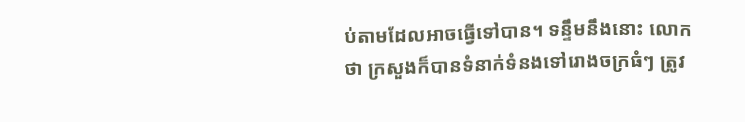ប់តាមដែលអាចធ្វើទៅបាន។ ទន្ទឹមនឹងនោះ លោកថា ក្រសួងក៏បានទំនាក់ទំនងទៅរោងចក្រធំៗ ត្រូវ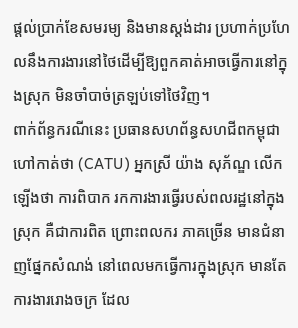ផ្ដល់ប្រាក់ខែសមរម្យ និងមានស្តង់ដារ ប្រហាក់ប្រហែលនឹងការងារនៅថៃដើម្បីឱ្យពួកគាត់អាចធ្វើការនៅក្នុងស្រុក មិនចាំបាច់ត្រឡប់ទៅថៃវិញ។
ពាក់ព័ន្ធករណីនេះ ប្រធានសហព័ន្ធសហជីពកម្ពុជា ហៅកាត់ថា (CATU) អ្នកស្រី យ៉ាង សុភ័ណ្ឌ លើកឡើងថា ការពិបាក រកការងារធ្វើរបស់ពលរដ្ឋនៅក្នុងស្រុក គឺជាការពិត ព្រោះពលករ ភាគច្រើន មានជំនាញផ្នែកសំណង់ នៅពេលមកធ្វើការក្នុងស្រុក មានតែការងាររោងចក្រ ដែល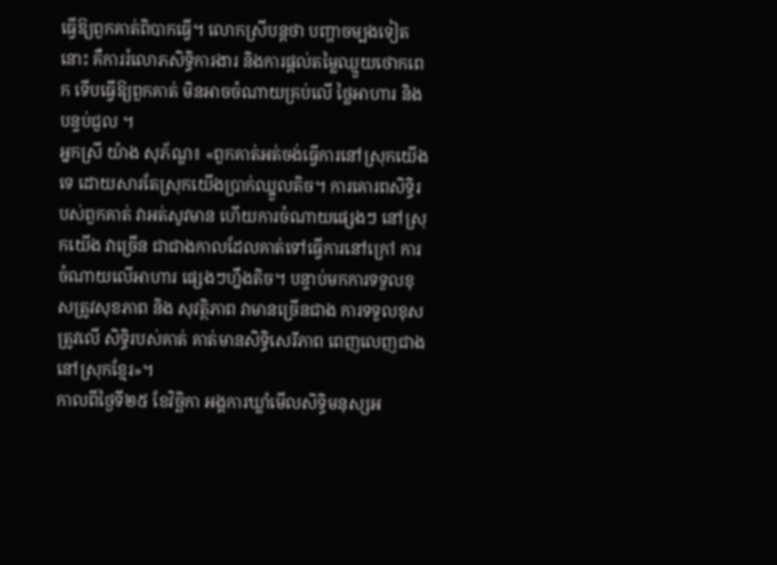ធ្វើឱ្យពួកគាត់ពិបាកធ្វើ។ លោកស្រីបន្តថា បញ្ហាចម្បងទៀតនោះ គឺការរំលោភសិទ្ធិការងារ និងការផ្ដល់តម្លៃឈ្មួយថោកពេក ទើបធ្វើឱ្យពួកគាត់ មិនអាចចំណាយគ្រប់លើ ថ្លៃអាហារ និងបន្ទប់ជួល ។
អ្នកស្រី យ៉ាង សុភ័ណ្ឌ៖ «ពួកគាត់អត់ចង់ធ្វើការនៅស្រុកយើងទេ ដោយសារតែស្រុកយើងប្រាក់ឈ្នួលតិច។ ការគោរពសិទ្ធិរបស់ពួកគាត់ វាអត់សូវមាន ហើយការចំណាយផ្សេងៗ នៅស្រុកយើង វាច្រើន ជាជាងកាលដែលគាត់ទៅធ្វើការនៅក្រៅ ការចំណាយលើអាហារ ផ្សេងៗហ្នឹងតិច។ បន្ទាប់មកការទទួលខុសត្រូវសុខភាព និង សុវត្ថិភាព វាមានច្រើនជាង ការទទួលខុសត្រូវលើ សិទ្ធិរបស់គាត់ គាត់មានសិទ្ធិសេរីភាព ពេញលេញជាងនៅស្រុកខ្មែរ»។
កាលពីថ្ងៃទី២៥ ខែវិច្ឆិកា អង្គការឃ្លាំមើលសិទ្ធិមនុស្សអ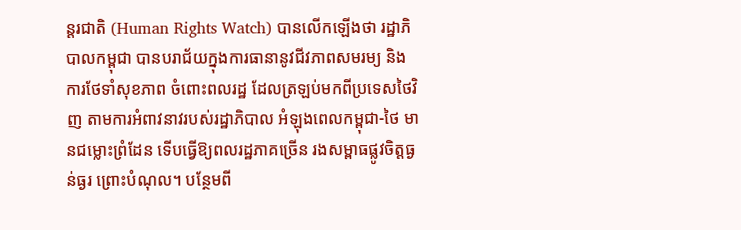ន្តរជាតិ (Human Rights Watch) បានលើកឡើងថា រដ្ឋាភិបាលកម្ពុជា បានបរាជ័យក្នុងការធានានូវជីវភាពសមរម្យ និងការថែទាំសុខភាព ចំពោះពលរដ្ឋ ដែលត្រឡប់មកពីប្រទេសថៃវិញ តាមការអំពាវនាវរបស់រដ្ឋាភិបាល អំឡុងពេលកម្ពុជា-ថៃ មានជម្លោះព្រំដែន ទើបធ្វើឱ្យពលរដ្ឋភាគច្រើន រងសម្ពាធផ្លូវចិត្តធ្ងន់ធ្ងរ ព្រោះបំណុល។ បន្ថែមពី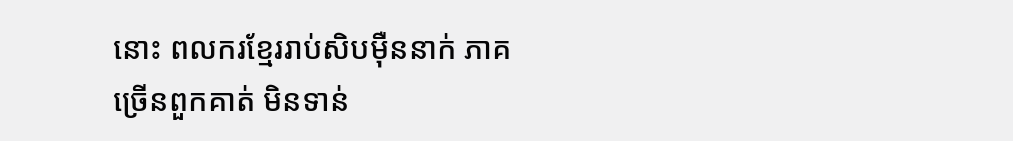នោះ ពលករខ្មែររាប់សិបម៉ឺននាក់ ភាគច្រើនពួកគាត់ មិនទាន់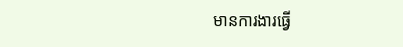មានការងារធ្វើ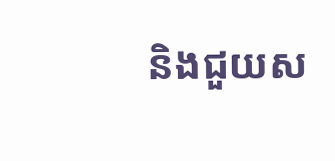និងជួយស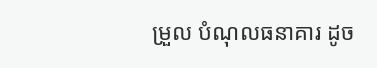ម្រួល បំណុលធនាគារ ដូច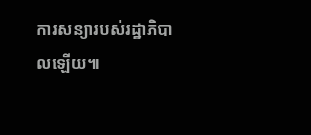ការសន្យារបស់រដ្ឋាភិបាលឡើយ៕